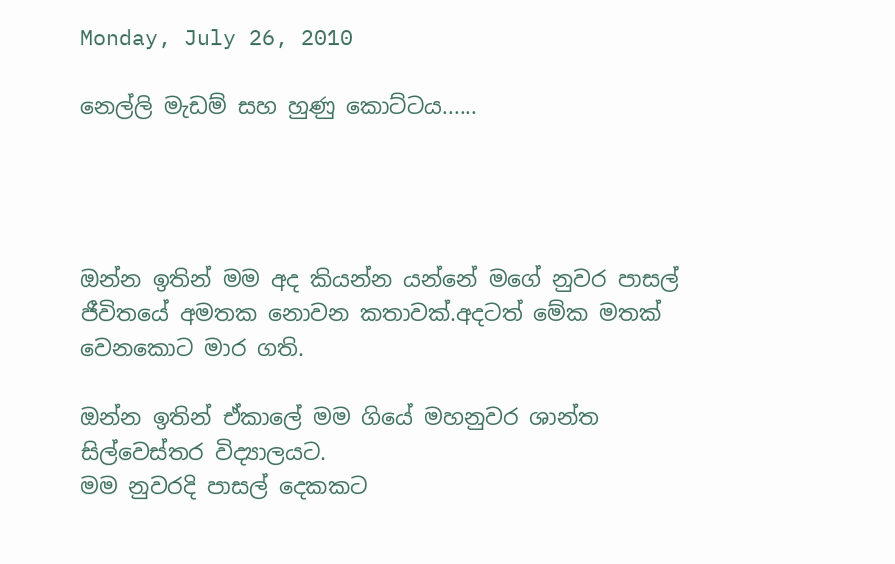Monday, July 26, 2010

නෙල්ලි මැඩම් සහ හුණු කොට්ටය......




ඔන්න ඉතින් මම අද කියන්න යන්නේ මගේ නුවර පාසල් ජීවිතයේ අමතක නොවන කතාවක්.අදටත් මේක මතක් වෙනකොට මාර ගති.

ඔන්න ඉතින් ඒකාලේ මම ගියේ මහනුවර ශාන්ත සිල්වෙස්තර විද්‍යාලයට.
මම නුවරදි පාසල් දෙකකට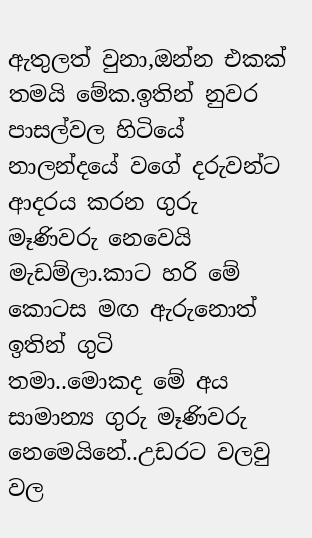ඇතුලත් වුනා,ඔන්න එකක් තමයි මේක.ඉතින් නුවර පාසල්වල හිටියේ නාලන්දයේ වගේ දරුවන්ට ආදරය කරන ගුරු මෑණිවරු නෙවෙයි මැඩම්ලා.කාට හරි මේ කොටස මඟ ඇරුනොත් ඉතින් ගුටි
තමා..මොකද මේ අය සාමාන්‍ය ගුරු මෑණිවරු නෙමෙයිනේ..උඩරට වලවු වල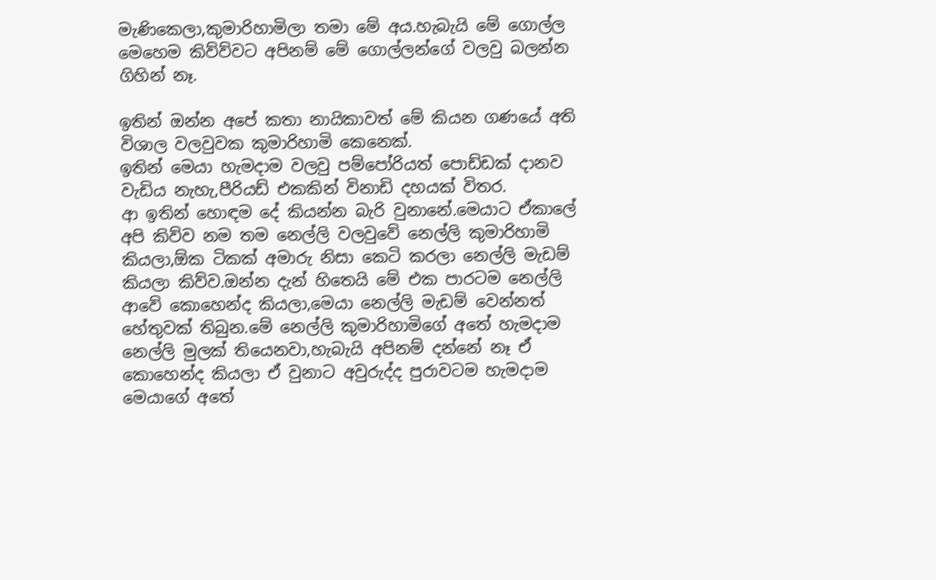මැණිකෙලා,කුමාරිහාමිලා තමා මේ අය.හැබැයි මේ ගොල්ල මෙහෙම කිව්ව්වට අපිනම් මේ ගොල්ලන්ගේ වලවු බලන්න ගිහින් නෑ.

ඉතින් ඔන්න අපේ කතා නායිකාවත් මේ කියන ගණයේ අති විශාල වලවුවක කුමාරිහාමි කෙනෙක්.
ඉතින් මෙයා හැමදාම වලවු පම්පෝරියත් පොඩ්ඩක් දානව වැඩිය නැහැ,පීරියඩ් එකකින් විනාඩි දහයක් විතර.
ආ ඉතින් හොඳම දේ කියන්න බැරි වුනානේ.මෙයාට ඒකාලේ අපි කිව්ව නම තම නෙල්ලි වලවුවේ නෙල්ලි කුමාරිහාමි කියලා,ඕක ටිකක් අමාරු නිසා කෙටි කරලා නෙල්ලි මැඩම් කියලා කිව්ව.ඔන්න දැන් හිතෙයි මේ එක පාරටම නෙල්ලි ආවේ කොහෙන්ද කියලා,මෙයා නෙල්ලි මැඩම් වෙන්නත් හේතුවක් තිබුන.මේ නෙල්ලි කුමාරිහාමිගේ අතේ හැමදාම නෙල්ලි මුලක් තියෙනවා,හැබැයි අපිනම් දන්නේ නෑ ඒ කොහෙන්ද කියලා ඒ වුනාට අවුරුද්ද පුරාවටම හැමදාම මෙයාගේ අතේ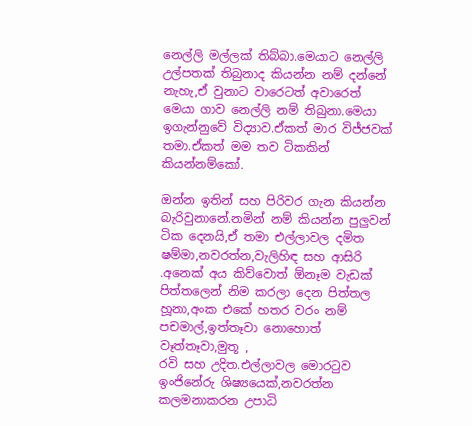නෙල්ලි මල්ලක් තිබ්බා.මෙයාට නෙල්ලි උල්පතක් තිබුනාද කියන්න නම් දන්නේ නැහැ,ඒ වුනාට වාරෙටත් අවාරෙත් මෙයා ගාව නෙල්ලි නම් තිබුනා.මෙයා ඉගැන්නුවේ විද්‍යාව.ඒකත් මාර විජ්ජවක් තමා.ඒකත් මම තව ටිකකින් කියන්නම්කෝ.

ඔන්න ඉතින් සහ පිරිවර ගැන කියන්න බැරිවුනානේ.නමින් නම් කියන්න පුලුවන් ටික දෙනයි,ඒ තමා එල්ලාවල දමිත ෂම්මා,නවරත්න,වැලිහිඳ සහ ආසිරි .අනෙක් අය කිව්වොත් ඕනෑම වැඩක් පිත්තලෙන් නිම කරලා දෙන පිත්තල හූනා,අංක එකේ හතර වරං නම් පචමාල්,ඉත්තෑවා නොහොත් වෑත්තෑවා,මුතූ ,
රවි සහ උදිත.එල්ලාවල මොරටුව ඉංජිනේරු ශිෂ්‍යයෙක්,නවරත්න කලමනාකරන උපාධි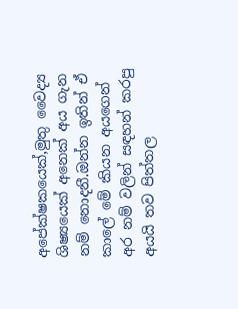අපේක්ෂකයෙක්,මුතු වෛද්‍ය ශිෂ්‍යයෙක් අනෙක් අය ගැන නම් නොදනී.ඔන්න ඉතින් ඒ කාලේ මේ කියන අයගෙන් අර නම් වලින් සඳහන් කරපු අයයි තව පිත්තල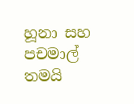හූනා සහ පචමාල් තමයි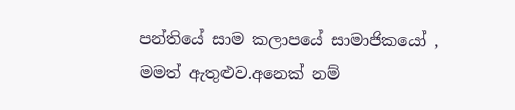පන්තියේ සාම කලාපයේ සාමාජිකයෝ ,
මමත් ඇතුළුව.අනෙක් නම්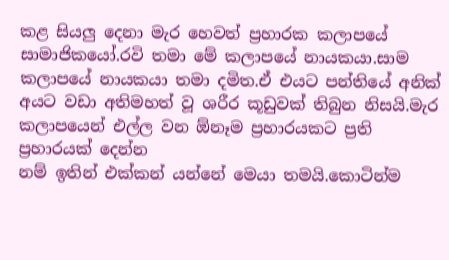කළ සියලු දෙනා මැර හෙවත් ප්‍රහාරක කලාපයේ සාමාජිකයෝ.රවි තමා මේ කලාපයේ නායකයා.සාම කලාපයේ නායකයා තමා දමිත.ඒ එයට පන්තියේ අනික් අයට වඩා අතිමහත් වූ ශරීර කූඩුවක් තිබුන නිසයි.මැර කලාපයෙන් එල්ල වන ඕනෑම ප්‍රහාරයකට ප්‍රති ප්‍රහාරයක් දෙන්න
නම් ඉතින් එක්කන් යන්නේ මෙයා තමයි.කොටින්ම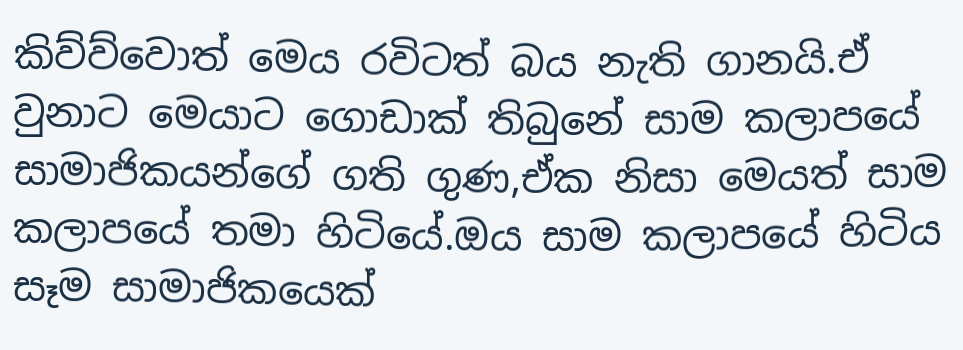කිව්ව්වොත් මෙය රවිටත් බය නැති ගානයි.ඒ වුනාට මෙයාට ගොඩාක් තිබුනේ සාම කලාපයේ සාමාජිකයන්ගේ ගති ගුණ,ඒක නිසා මෙයත් සාම කලාපයේ තමා හිටියේ.ඔය සාම කලාපයේ හිටිය සෑම සාමාජිකයෙක්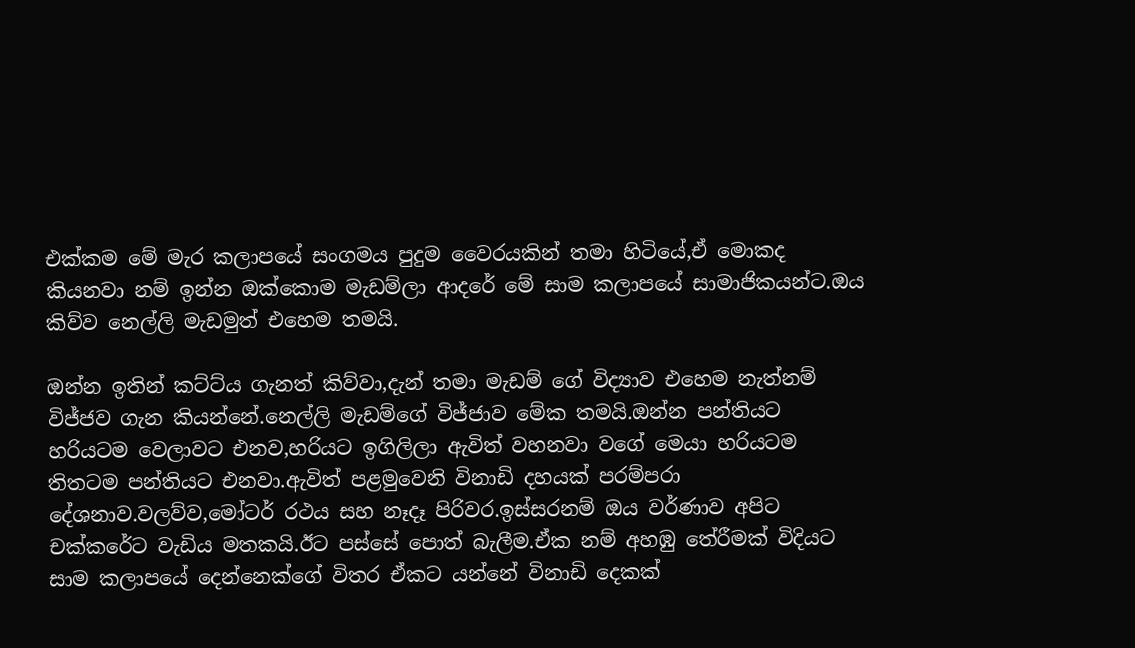එක්කම මේ මැර කලාපයේ සංගමය පුදුම වෛරයකින් තමා හිටියේ,ඒ මොකද කියනවා නම් ඉන්න ඔක්කොම මැඩම්ලා ආදරේ මේ සාම කලාපයේ සාමාජිකයන්ට.ඔය කිව්ව නෙල්ලි මැඩමුත් එහෙම තමයි.

ඔන්න ඉතින් කට්ට්ය ගැනත් කිව්වා,දැන් තමා මැඩම් ගේ විද්‍යාව එහෙම නැත්නම් විජ්ජව ගැන කියන්නේ.නෙල්ලි මැඩම්ගේ විජ්ජාව මේක තමයි.ඔන්න පන්තියට හරියටම වෙලාවට එනව,හරියට ඉගිලිලා ඇවිත් වහනවා වගේ මෙයා හරියටම තිතටම පන්තියට එනවා.ඇවිත් පළමුවෙනි විනාඩි දහයක් පරම්පරා දේශනාව.වලව්ව,මෝටර් රථය සහ නෑදෑ පිරිවර.ඉස්සරනම් ඔය වර්ණාව අපිට චක්කරේට වැඩිය මතකයි.ඊට පස්සේ පොත් බැලීම.ඒක නම් අහඹු තේරීමක් විදියට සාම කලාපයේ දෙන්නෙක්ගේ විතර ඒකට යන්නේ විනාඩි දෙකක්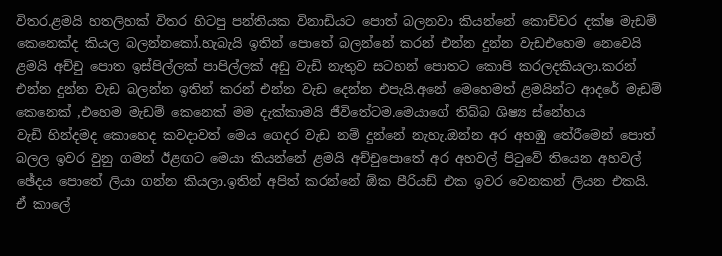විතර.ළමයි හතලිහක් විතර හිටපු පන්තියක විනාඩියට පොත් බලනවා කියන්නේ කොච්චර දක්ෂ මැඩම් කෙනෙක්ද කියල බලන්නකෝ.හැබැයි ඉතින් පොතේ බලන්නේ කරන් එන්න දුන්න වැඩඑහෙම නෙවෙයි ළමයි අච්චු පොත ඉස්පිල්ලක් පාපිල්ලක් අඩු වැඩි නැතුව සටහන් පොතට කොපි කරලදකියලා.කරන් එන්න දුන්න වැඩ බලන්න ඉතින් කරන් එන්න වැඩ දෙන්න එපැයි.අනේ මෙහෙමත් ළමයින්ට ආදරේ මැඩම් කෙනෙක් ,එහෙම මැඩම් කෙනෙක් මම දැක්කාමයි ජීවිතේටම.මෙයාගේ තිබ්බ ශිෂ්‍ය ස්නේහය
වැඩි හින්දමද කොහෙද කවදාවත් මෙය ගෙදර වැඩ නම් දුන්නේ නැහැ.ඔන්න අර අහඹු තේරීමෙන් පොත් බලල ඉවර වුනු ගමන් ඊළඟට මෙයා කියන්නේ ළමයි අච්චුපොතේ අර අහවල් පිටුවේ තියෙන අහවල් ඡේදය පොතේ ලියා ගන්න කියලා.ඉතින් අපිත් කරන්නේ ඕක පීරියඩ් එක ඉවර වෙනකන් ලියන එකයි.
ඒ කාලේ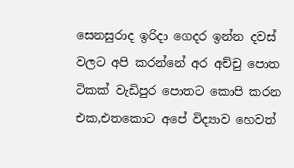සෙනසුරාද ඉරිදා ගෙදර ඉන්න දවස් වලට අපි කරන්නේ අර අච්චු පොත ටිකක් වැඩිපුර පොතට කොපි කරන එක,එතකොට අපේ විද්‍යාව හෙවත්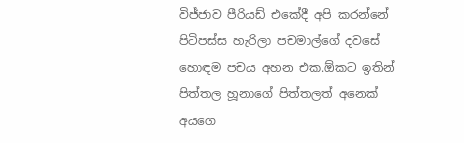විජ්ජාව පීරියඩ් එකේදී අපි කරන්නේ පිටිපස්ස හැරිලා පචමාල්ගේ දවසේ හොඳම පචය අහන එක.ඕකට ඉතින් පිත්තල හූනාගේ පිත්තලත් අනෙක් අයගෙ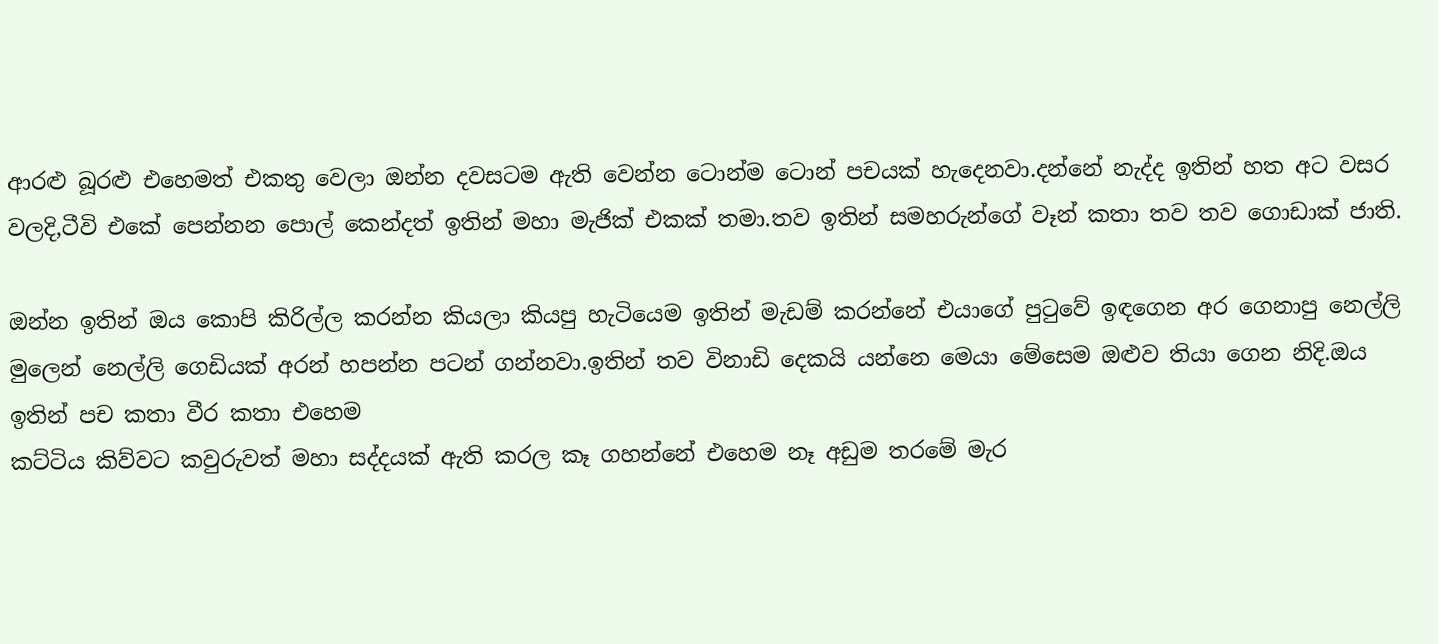ආරළු බූරළු එහෙමත් එකතු වෙලා ඔන්න දවසටම ඇති වෙන්න ටොන්ම ටොන් පචයක් හැදෙනවා.දන්නේ නැද්ද ඉතින් හත අට වසර වලදි,ටීවි එකේ පෙන්නන පොල් කෙන්දත් ඉතින් මහා මැජික් එකක් තමා.තව ඉතින් සමහරුන්ගේ වෑන් කතා තව තව ගොඩාක් ජාති.

ඔන්න ඉතින් ඔය කොපි කිරිල්ල කරන්න කියලා කියපු හැටියෙම ඉතින් මැඩම් කරන්නේ එයාගේ පුටුවේ ඉඳගෙන අර ගෙනාපු නෙල්ලි මුලෙන් නෙල්ලි ගෙඩියක් අරන් හපන්න පටන් ගන්නවා.ඉතින් තව විනාඩි දෙකයි යන්නෙ මෙයා මේසෙම ඔළුව තියා ගෙන නිදි.ඔය ඉතින් පච කතා වීර කතා එහෙම
කට්ටිය කිව්වට කවුරුවත් මහා සද්දයක් ඇති කරල කෑ ගහන්නේ එහෙම නෑ අඩුම තරමේ මැර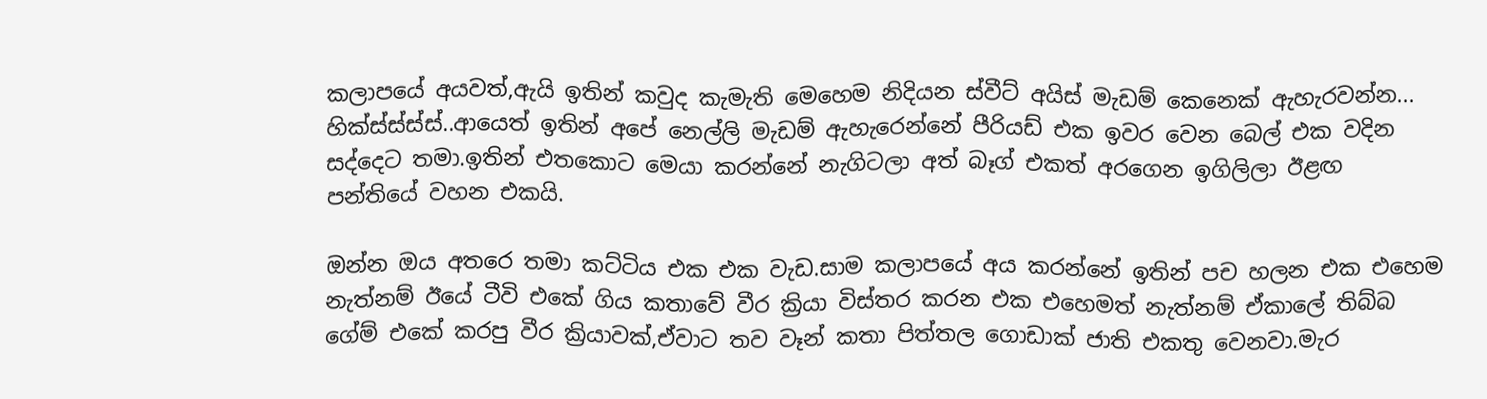කලාපයේ අයවත්,ඇයි ඉතින් කවුද කැමැති මෙහෙම නිදියන ස්වීට් අයිස් මැඩම් කෙනෙක් ඇහැරවන්න... හික්ස්ස්ස්ස්..ආයෙත් ඉතින් අපේ නෙල්ලි මැඩම් ඇහැරෙන්නේ පීරියඩ් එක ඉවර වෙන බෙල් එක වදින
සද්දෙට තමා.ඉතින් එතකොට මෙයා කරන්නේ නැගිටලා අත් බෑග් එකත් අරගෙන ඉගිලිලා ඊළඟ පන්තියේ වහන එකයි.

ඔන්න ඔය අතරෙ තමා කට්ටිය එක එක වැඩ.සාම කලාපයේ අය කරන්නේ ඉතින් පච හලන එක එහෙම නැත්නම් ඊයේ ටීවි එකේ ගිය කතාවේ වීර ක්‍රියා විස්තර කරන එක එහෙමත් නැත්නම් ඒකාලේ තිබ්බ ගේම් එකේ කරපු වීර ක්‍රියාවක්,ඒවාට තව වෑන් කතා පිත්තල ගොඩාක් ජාති එකතු වෙනවා.මැර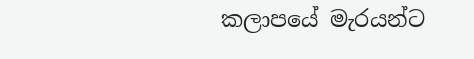කලාපයේ මැරයන්ට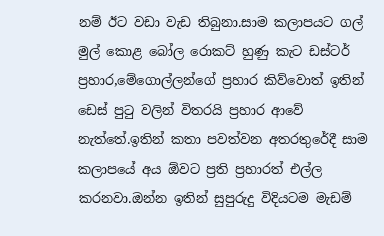නම් ඊට වඩා වැඩ තිබුනා.සාම කලාපයට ගල් මුල් කොළ බෝල රොකට් හුණු කැට ඩස්ටර් ප්‍රහාර,මේගොල්ලන්ගේ ප්‍රහාර කිව්වොත් ඉතින් ඩෙස් පුටු වලින් විතරයි ප්‍රහාර ආවේ නැත්තේ.ඉතින් කතා පවත්වන අතරතුරේදී සාම කලාපයේ අය ඕවට ප්‍රති ප්‍රහාරත් එල්ල කරනවා.ඔන්න ඉතින් සුපුරුදු විදියටම මැඩම්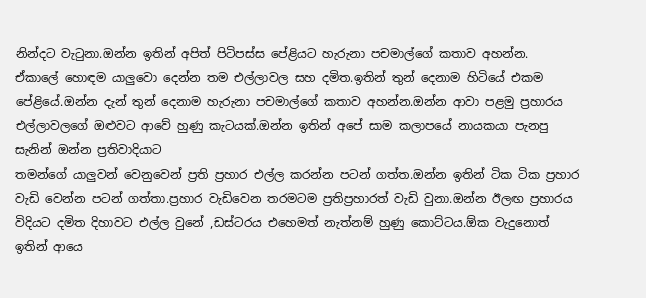නින්දට වැටුනා.ඔන්න ඉතින් අපිත් පිටිපස්ස පේළියට හැරුනා පචමාල්ගේ කතාව අහන්න.
ඒකාලේ හොඳම යාලුවො දෙන්න තම එල්ලාවල සහ දමිත.ඉතින් තුන් දෙනාම හිටියේ එකම පේළියේ.ඔන්න දැන් තුන් දෙනාම හැරුනා පචමාල්ගේ කතාව අහන්න.ඔන්න ආවා පළමු ප්‍රහාරය එල්ලාවලගේ ඔළුවට ආවේ හුණු කැටයක්.ඔන්න ඉතින් අපේ සාම කලාපයේ නායකයා පැනපු සැනින් ඔන්න ප්‍රතිවාදියාට
තමන්ගේ යාලුවන් වෙනුවෙන් ප්‍රති ප්‍රහාර එල්ල කරන්න පටන් ගත්ත.ඔන්න ඉතින් ටික ටික ප්‍රහාර වැඩි වෙන්න පටන් ගත්තා.ප්‍රහාර වැඩිවෙන තරමටම ප්‍රතිප්‍රහාරත් වැඩි වුනා.ඔන්න ඊලඟ ප්‍රහාරය විදියට දමිත දිහාවට එල්ල වුනේ ,ඩස්ටරය එහෙමත් නැත්නම් හුණු කොට්ටය.ඕක වැදුනොත් ඉතින් ආයෙ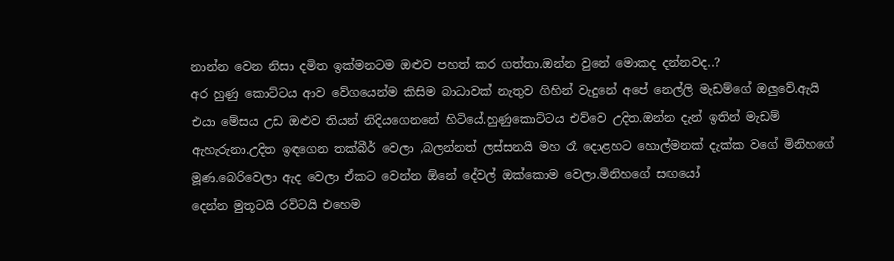නාන්න වෙන නිසා දමිත ඉක්මනටම ඔළුව පහත් කර ගත්තා.ඔන්න වුනේ මොකද දන්නවද..?
අර හුණු කොට්ටය ආව වේගයෙන්ම කිසිම බාධාවක් නැතුව ගිහින් වැදුනේ අපේ නෙල්ලි මැඩම්ගේ ඔලුවේ.ඇයි එයා මේසය උඩ ඔළුව තියන් නිදියගෙනනේ හිටියේ.හුණුකොට්ටය එව්වෙ උදිත.ඔන්න දැන් ඉතින් මැඩම් ඇහැරුනා.උදිත ඉඳගෙන තක්බීර් වෙලා ,බලන්නත් ලස්සනයි මහ රෑ දොළහට හොල්මනක් දැක්ක වගේ මිනිහගේ මූණ.බෙරිවෙලා ඇද වෙලා ඒකට වෙන්න ඕනේ දේවල් ඔක්කොම වෙලා.මිනිහගේ සඟයෝ
දෙන්න මුතූටයි රවිටයි එහෙම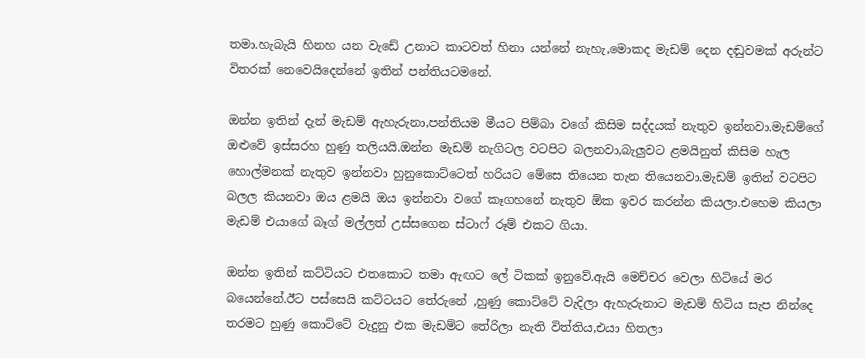තමා.හැබැයි හිනහ යන වැඩේ උනාට කාටවත් හිනා යන්නේ නැහැ,මොකද මැඩම් දෙන දඬුවමක් අරුන්ට විතරක් නෙවෙයිදෙන්නේ ඉතින් පන්තියටමනේ.

ඔන්න ඉතින් දැන් මැඩම් ඇහැරුනා,පන්තියම මීයට පිම්බා වගේ කිසිම සද්දයක් නැතුව ඉන්නවා.මැඩම්ගේ ඔළුවේ ඉස්සරහ හුණු තලියයි.ඔන්න මැඩම් නැගිටල වටපිට බලනවා,බැලුවට ළමයිනුත් කිසිම හැල හොල්මනක් නැතුව ඉන්නවා හුනුකොට්ටෙත් හරියට මේසෙ තියෙන තැන තියෙනවා.මැඩම් ඉතින් වටපිට බලල කියනවා ඔය ළමයි ඔය ඉන්නවා වගේ කෑගහනේ නැතුව ඕක ඉවර කරන්න කියලා.එහෙම කියලා මැඩම් එයාගේ බෑග් මල්ලත් උස්සගෙන ස්ටාෆ් රූම් එකට ගියා.

ඔන්න ඉතින් කට්ටියට එතකොට තමා ඇඟට ලේ ටිකක් ඉනුවේ.ඇයි මෙච්චර වෙලා හිටියේ මර බයෙන්නේ.ඊට පස්සෙයි කට්ටයට තේරුනේ ,හුණු කොට්ටේ වැදිලා ඇහැරුනාට මැඩම් හිටිය සැප නින්දෙ තරමට හුණු කොට්ටේ වැදුනු එක මැඩම්ට තේරිලා නැති විත්තිය,එයා හිතලා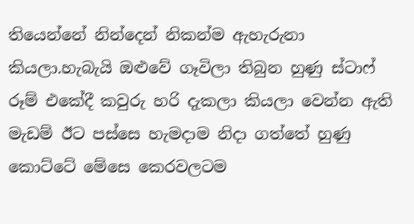තියෙන්නේ නින්දෙන් නිකන්ම ඇහැරුනා කියලා.හැබැයි ඔළුවේ ගෑවිලා තිබුන හුණු ස්ටාෆ් රූම් එකේදී කවුරු හරි දැකලා කියලා වෙන්න ඇති මැඩම් ඊට පස්සෙ හැමදාම නිදා ගත්තේ හුණු කොට්ටේ මේසෙ කෙරවලටම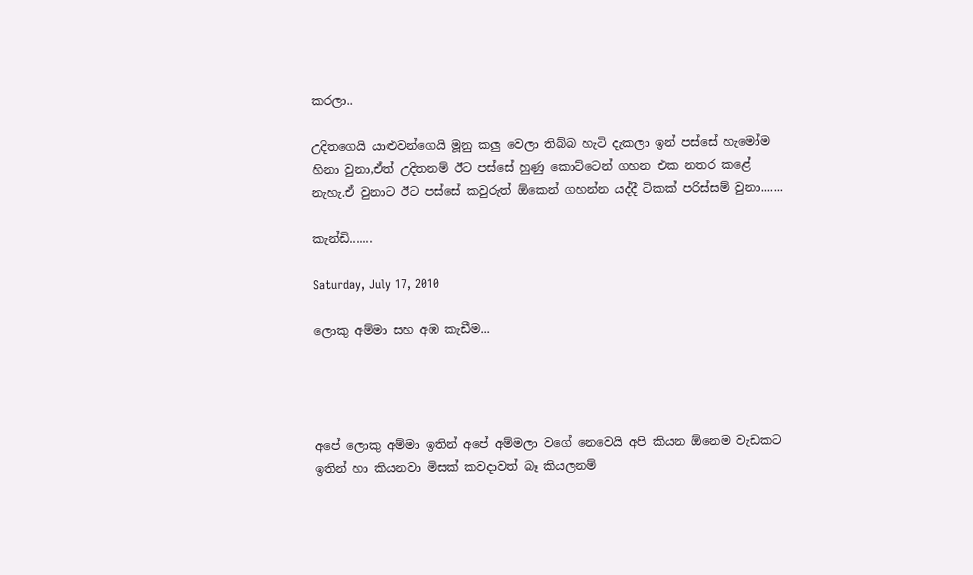කරලා..

උදිතගෙයි යාළුවන්ගෙයි මූනු කලු වෙලා තිබ්බ හැටි දැකලා ඉන් පස්සේ හැමෝම හිනා වුනා,ඒත් උදිතනම් ඊට පස්සේ හුණු කොට්ටෙන් ගහන එක නතර කළේ නැහැ.ඒ වුනාට ඊට පස්සේ කවුරුත් ඕකෙන් ගහන්න යද්දී ටිකක් පරිස්සම් වුනා.......

කැන්ඩි.......

Saturday, July 17, 2010

ලොකු අම්මා සහ අඹ කැඩීම...




අපේ ලොකු අම්මා ඉතින් අපේ අම්මලා වගේ නෙවෙයි අපි කියන ඕනෙම වැඩකට ඉතින් හා කියනවා මිසක් කවදාවත් බෑ කියලනම්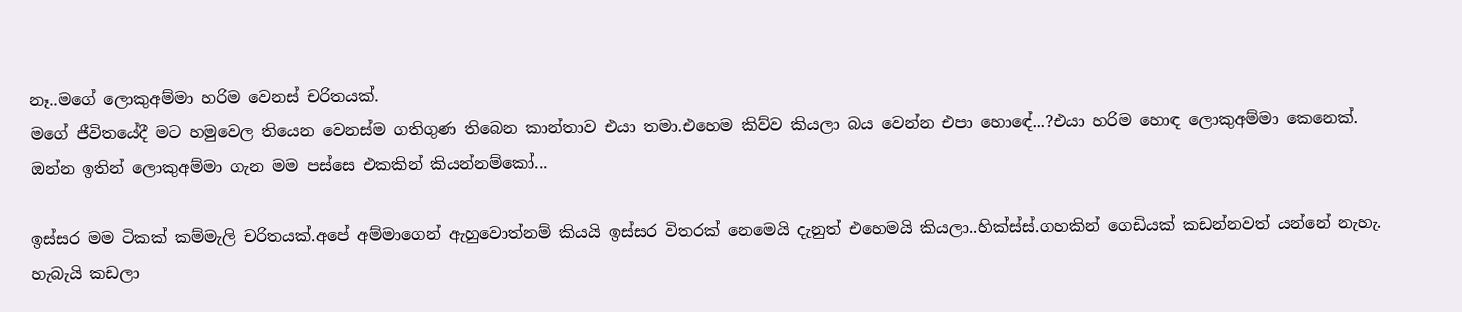නෑ..මගේ ලොකුඅම්මා හරිම වෙනස් චරිතයක්.
මගේ ජීවිතයේදී මට හමුවෙල තියෙන වෙනස්ම ගතිගුණ තිබෙන කාන්තාව එයා තමා.එහෙම කිව්ව කියලා බය වෙන්න එපා හොඳේ...?එයා හරිම හොඳ ලොකුඅම්මා කෙනෙක්.
ඔන්න ඉතින් ලොකුඅම්මා ගැන මම පස්සෙ එකකින් කියන්නම්කෝ...

ඉස්සර මම ටිකක් කම්මැලි චරිතයක්.අපේ අම්මාගෙන් ඇහුවොත්නම් කියයි ඉස්සර විතරක් නෙමෙයි දැනුත් එහෙමයි කියලා..හික්ස්ස්.ගහකින් ගෙඩියක් කඩන්නවත් යන්නේ නැහැ.
හැබැයි කඩලා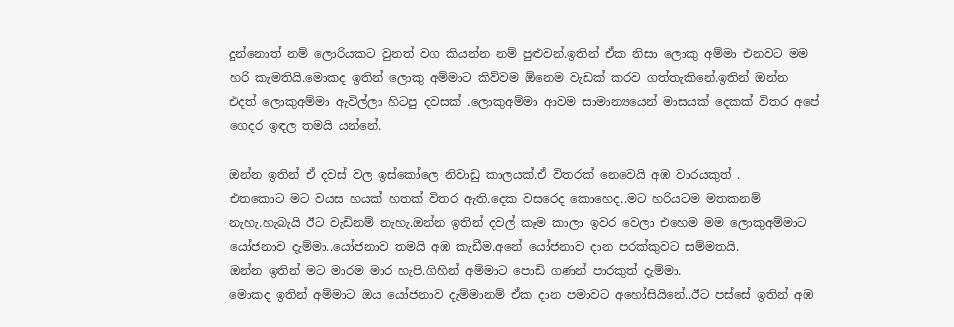දුන්නොත් නම් ලොරියකට වුනත් වග කියන්න නම් පුළුවන්.ඉතින් ඒක නිසා ලොකු අම්මා එනවට මම හරි කැමතියි.මොකද ඉතින් ලොකු අම්මාට කිව්වම ඕනෙම වැඩක් කරව ගත්තැකිනේ.ඉතින් ඔන්න එදත් ලොකුඅම්මා ඇවිල්ලා හිටපු දවසක් .ලොකුඅම්මා ආවම සාමාන්‍යයෙන් මාසයක් දෙකක් විතර අපේ ගෙදර ඉඳල තමයි යන්නේ.

ඔන්න ඉතින් ඒ දවස් වල ඉස්කෝලෙ නිවාඩු කාලයක්.ඒ විතරක් නෙවෙයි අඹ වාරයකුත් .
එතකොට මට වයස හයක් හතක් විතර ඇති.දෙක වසරෙද කොහෙද..මට හරියටම මතකනම් නැහැ.හැබැයි ඊට වැඩිනම් නැහැ.ඔන්න ඉතින් දවල් කෑම කාලා ඉවර වෙලා එහෙම මම ලොකුඅම්මාට යෝජනාව දැම්මා..යෝජනාව තමයි අඹ කැඩීම.අනේ යෝජනාව දාන පරක්කුවට සම්මතයි.
ඔන්න ඉතින් මට මාරම මාර හැපි.ගිහින් අම්මාට පොඩි ගණන් පාරකුත් දැම්මා.
මොකද ඉතින් අම්මාට ඔය යෝජනාව දැම්මානම් ඒක දාන පමාවට අහෝසියිනේ..ඊට පස්සේ ඉතින් අඹ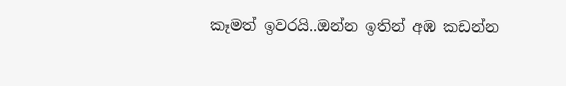කෑමත් ඉවරයි..ඔන්න ඉතින් අඹ කඩන්න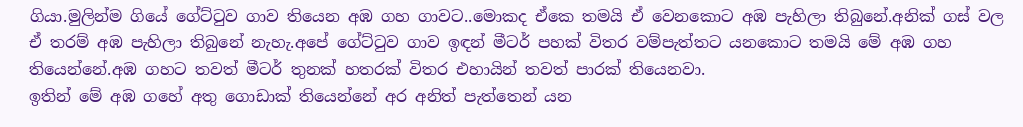ගියා.මුලින්ම ගියේ ගේට්ටුව ගාව තියෙන අඹ ගහ ගාවට..මොකද ඒකෙ තමයි ඒ වෙනකොට අඹ පැහිලා තිබුනේ.අනික් ගස් වල ඒ තරම් අඹ පැහිලා තිබුනේ නැහැ.අපේ ගේට්ටුව ගාව ඉඳන් මීටර් පහක් විතර වම්පැත්තට යනකොට තමයි මේ අඹ ගහ තියෙන්නේ.අඹ ගහට තවත් මීටර් තුනක් හතරක් විතර එහායින් තවත් පාරක් තියෙනවා.
ඉතින් මේ අඹ ගහේ අතු ගොඩාක් තියෙන්නේ අර අනිත් පැත්තෙන් යන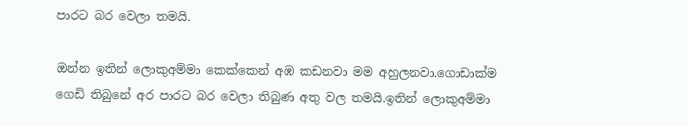පාරට බර වෙලා තමයි.

ඔන්න ඉතින් ලොකුඅම්මා කෙක්කෙන් අඹ කඩනවා මම අහුලනවා.ගොඩාක්ම ගෙඩි තිබුනේ අර පාරට බර වෙලා තිබුණ අතු වල තමයි.ඉතින් ලොකුඅම්මා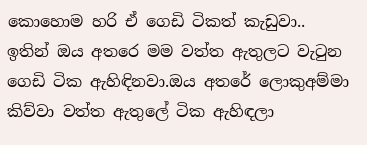කොහොම හරි ඒ ගෙඩි ටිකත් කැඩුවා..
ඉතින් ඔය අතරෙ මම වත්ත ඇතුලට වැටුන ගෙඩි ටික ඇහිඳිනවා.ඔය අතරේ ලොකුඅම්මා කිව්වා වත්ත ඇතුලේ ටික ඇහිඳලා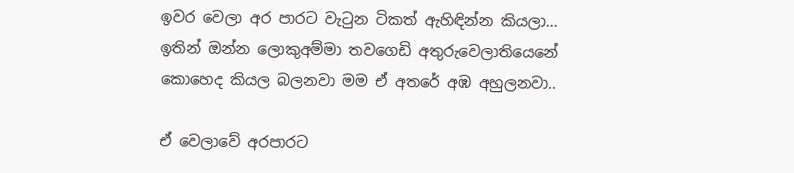ඉවර වෙලා අර පාරට වැටුන ටිකත් ඇහිඳින්න කියලා...
ඉතින් ඔන්න ලොකුඅම්මා තවගෙඩි අතුරුවෙලාතියෙනේ කොහෙද කියල බලනවා මම ඒ අතරේ අඹ අහුලනවා..

ඒ වෙලාවේ අරපාරට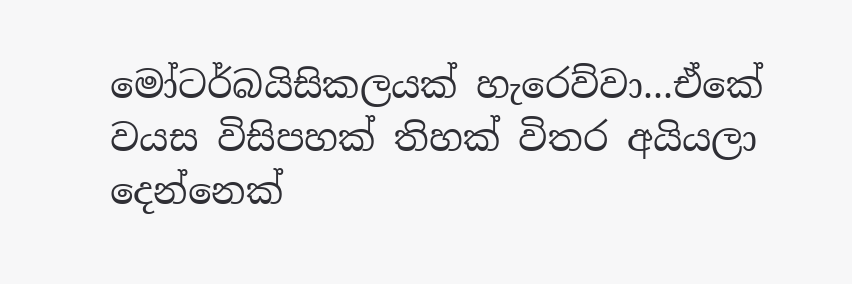මෝටර්බයිසිකලයක් හැරෙව්වා...ඒකේ වයස විසිපහක් තිහක් විතර අයියලා දෙන්නෙක්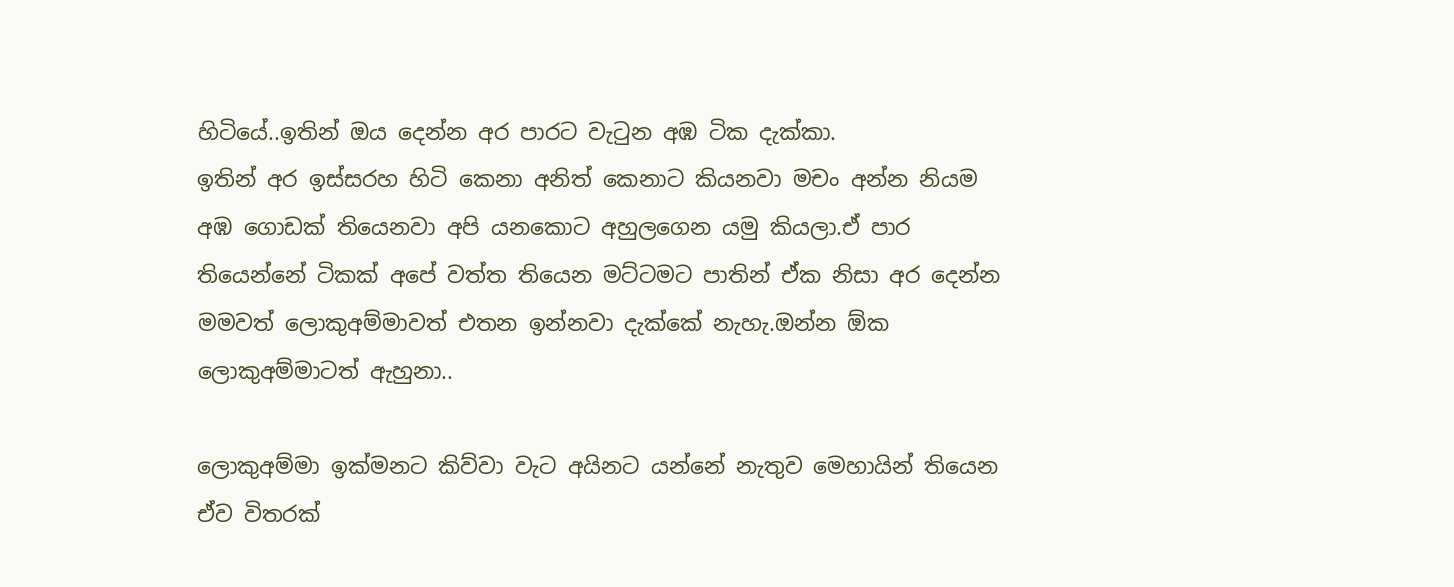හිටියේ..ඉතින් ඔය දෙන්න අර පාරට වැටුන අඹ ටික දැක්කා.
ඉතින් අර ඉස්සරහ හිටි කෙනා අනිත් කෙනාට කියනවා මචං අන්න නියම අඹ ගොඩක් තියෙනවා අපි යනකොට අහුලගෙන යමු කියලා.ඒ පාර තියෙන්නේ ටිකක් අපේ වත්ත තියෙන මට්ටමට පාතින් ඒක නිසා අර දෙන්න මමවත් ලොකුඅම්මාවත් එතන ඉන්නවා දැක්කේ නැහැ.ඔන්න ඕක ලොකුඅම්මාටත් ඇහුනා..

ලොකුඅම්මා ඉක්මනට කිව්වා වැට අයිනට යන්නේ නැතුව මෙහායින් තියෙන ඒව විතරක්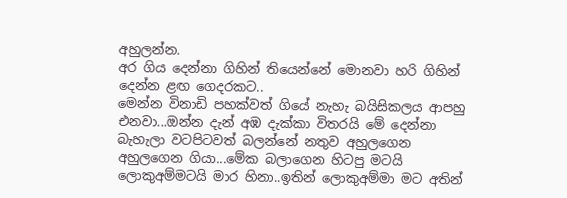අහුලන්න.
අර ගිය දෙන්නා ගිහින් තියෙන්නේ මොනවා හරි ගිහින් දෙන්න ළඟ ගෙදරකට..
මෙන්න විනාඩි පහක්වත් ගියේ නැහැ බයිසිකලය ආපහු එනවා...ඔන්න දැන් අඹ දැක්කා විතරයි මේ දෙන්නා බැහැලා වටපිටවත් බලන්නේ නතුව අහුලගෙන අහුලගෙන ගියා...මේක බලාගෙන හිටපු මටයි ලොකුඅම්මටයි මාර හිනා..ඉතින් ලොකුඅම්මා මට අතින්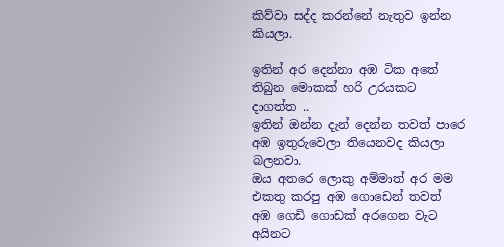කිව්වා සද්ද කරන්නේ නැතුව ඉන්න කියලා.

ඉතින් අර දෙන්නා අඹ ටික අතේ තිබුන මොකක් හරි උරයකට දාගත්ත ..
ඉතින් ඔන්න දැන් දෙන්න තවත් පාරෙ අඹ ඉතුරුවෙලා තියෙනවද කියලා බලනවා.
ඔය අතරෙ ලොකු අම්මාත් අර මම එකතු කරපු අඹ ගොඩෙන් තවත් අඹ ගෙඩි ගොඩක් අරගෙන වැට අයිනට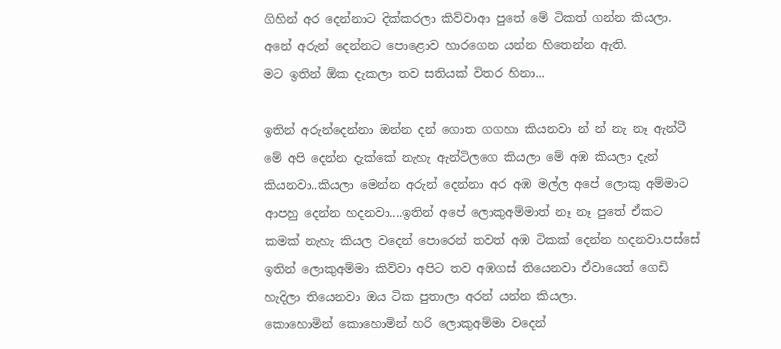ගිහින් අර දෙන්නාට දික්කරලා කිව්වාආ පුතේ මේ ටිකත් ගන්න කියලා.
අනේ අරුන් දෙන්නට පොළොව හාරගෙන යන්න හිතෙන්න ඇති.
මට ඉතින් ඕක දැකලා තව සතියක් විතර හිනා...

ඉතින් අරුන්දෙන්නා ඔන්න දන් ගොත ගගහා කියනවා න් න් නැ නෑ ඇන්ටී මේ අපි දෙන්න දැක්කේ නැහැ ඇන්ටිලගෙ කියලා මේ අඹ කියලා දැන් කියනවා..කියලා මෙන්න අරුන් දෙන්නා අර අඹ මල්ල අපේ ලොකු අම්මාට ආපහු දෙන්න හදනවා....ඉතින් අපේ ලොකුඅම්මාත් නෑ නෑ පුතේ ඒකට කමක් නැහැ කියල වදෙන් පොරෙන් තවත් අඹ ටිකක් දෙන්න හදනවා.පස්සේ ඉතින් ලොකුඅම්මා කිව්වා අපිට තව අඹගස් තියෙනවා ඒවායෙත් ගෙඩි හැදිලා තියෙනවා ඔය ටික පුතාලා අරන් යන්න කියලා.
කොහොමින් කොහොමින් හරි ලොකුඅම්මා වදෙන්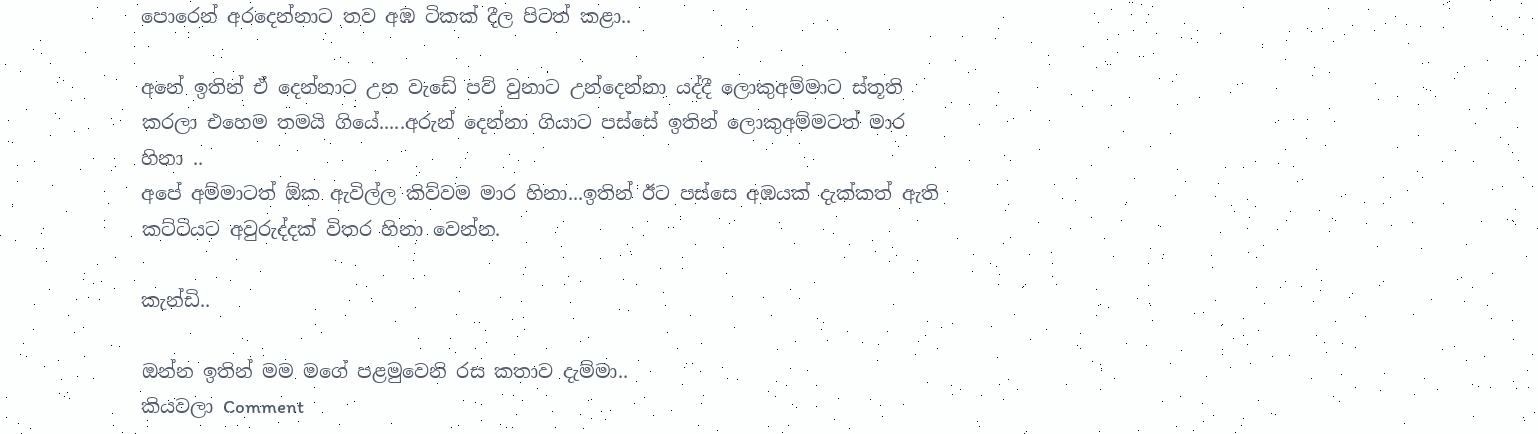පොරෙන් අරදෙන්නාට තව අඹ ටිකක් දීල පිටත් කළා..

අනේ ඉතින් ඒ දෙන්නාට උන වැඩේ පව් වුනාට උන්දෙන්නා යද්දී ලොකුඅම්මාට ස්තූති කරලා එහෙම තමයි ගියේ.....අරුන් දෙන්නා ගියාට පස්සේ ඉතින් ලොකුඅම්මටත් මාර හිනා ..
අපේ අම්මාටත් ඕක ඇවිල්ල කිව්වම මාර හිනා...ඉතින් ඊට පස්සෙ අඹයක් දැක්කත් ඇති කට්ටියට අවුරුද්දක් විතර හිනා වෙන්න.

කැන්ඩි..

ඔන්න ඉතින් මම මගේ පළමුවෙනි රස කතාව දැම්මා..
කියවලා Comment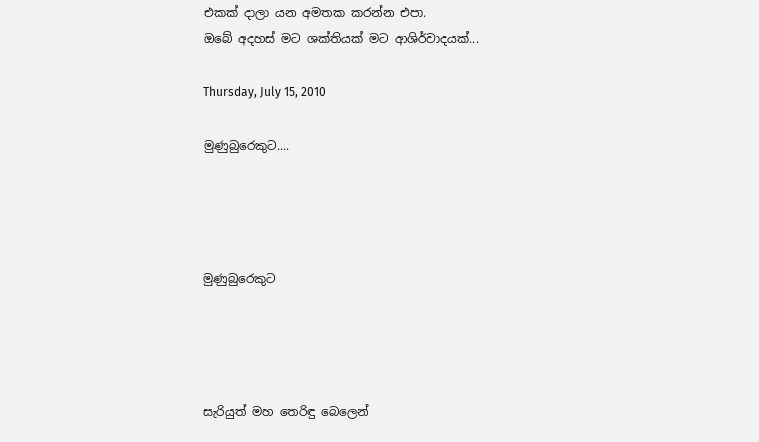එකක් දාලා යන අමතක කරන්න එපා.
ඔබේ අදහස් මට ශක්තියක් මට ආශිර්වාදයක්...

Thursday, July 15, 2010

මුණුබුරෙකුට....




මුණුබුරෙකුට




සැරියුත් මහ තෙරිඳු බෙලෙන්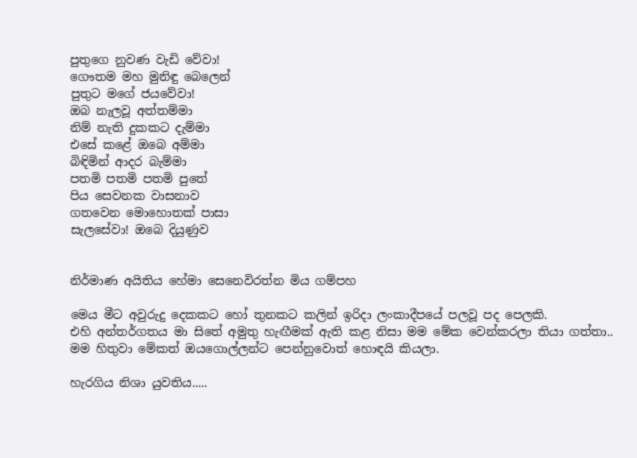පුතුගෙ නුවණ වැඩි වේවා!
ගෞතම මහ මුනිඳු බෙලෙන්
පුතුට මගේ ජයවේවා!
ඔබ නැලවූ අත්තම්මා
නිම් නැති දුකකට දැම්මා
එසේ කළේ ඔබෙ අම්මා
බිඳිමින් ආදර බැම්මා
පතමි පතමි පතමි පුතේ
පිය සෙවනක වාසනාව
ගතවෙන මොහොතක් පාසා
සැලසේවා! ඔබෙ දියුණුව


නිර්මාණ අයිතිය හේමා සෙනෙවිරත්න මිය ගම්පහ

මෙය මීට අවුරුදු දෙකකට හෝ තුනකට කලින් ඉරිදා ලංකාදීපයේ පලවූ පද පෙලකි.
එහි අන්තර්ගතය මා සිතේ අමුතු හැඟීමක් ඇති කළ නිසා මම මේක වෙන්කරලා තියා ගත්තා..
මම හිතුවා මේකත් ඔයගොල්ලන්ට පෙන්නුවොත් හොඳයි කියලා.

හැරගිය නිශා යුවතිය.....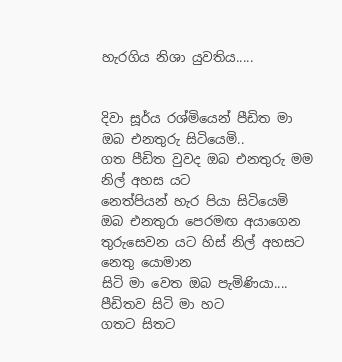හැරගිය නිශා යුවතිය.....


දිවා සූර්ය රශ්මියෙන් පීඩිත මා
ඔබ එනතුරු සිටියෙමි..
ගත පීඩිත වුවද ඔබ එනතුරු මම නිල් අහස යට
නෙත්පියන් හැර පියා සිටියෙමි
ඔබ එනතුරා පෙරමඟ අයාගෙන
තුරුසෙවන යට හිස් නිල් අහසට නෙතු යොමාන
සිටි මා වෙත ඔබ පැමිණියා....
පීඩිතව සිටි මා හට
ගතට සිතට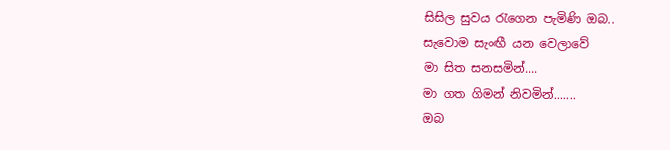සිසිල සුවය රැගෙන පැමිණි ඔබ..
සැවොම සැංඟී යන වෙලාවේ
මා සිත සනසමින්....
මා ගත ගිමන් නිවමින්.......
ඔබ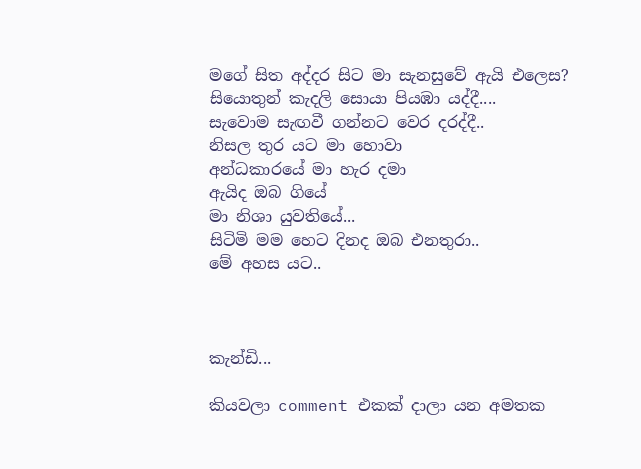මගේ සිත අද්දර සිට මා සැනසුවේ ඇයි එලෙස?
සියොතුන් කැදලි සොයා පියඹා යද්දී....
සැවොම සැඟවී ගන්නට වෙර දරද්දී..
නිසල තුර යට මා හොවා
අන්ධකාරයේ මා හැර දමා
ඇයිද ඔබ ගියේ
මා නිශා යුවතියේ...
සිටිමි මම හෙට දිනද ඔබ එනතුරා..
මේ අහස යට..



කැන්ඩි...

කියවලා comment එකක් දාලා යන අමතක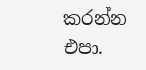කරන්න එපා.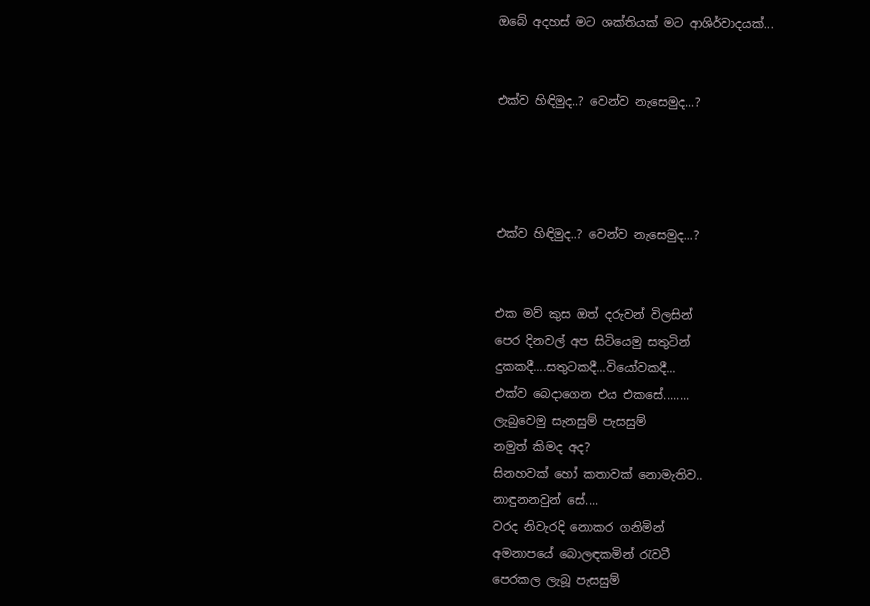ඔබේ අදහස් මට ශක්තියක් මට ආශිර්වාදයක්...


එක්ව හිඳිමුද..? වෙන්ව නැසෙමුද...?




එක්ව හිඳිමුද..? වෙන්ව නැසෙමුද...?


එක මව් කුස ඔත් දරුවන් විලසින්
පෙර දිනවල් අප සිටියෙමු සතුටින්
දුකකදී....සතුටකදී...වියෝවකදී...
එක්ව බෙදාගෙන එය එකසේ........
ලැබුවෙමු සැනසුම් පැසසුම්
නමුත් කිමද අද?
සිනහවක් හෝ කතාවක් නොමැතිව..
නාඳුනනවුන් සේ....
වරද නිවැරදි නොකර ගනිමින්
අමනාපයේ බොලඳකමින් රැවටී
පෙරකල ලැබූ පැසසුම්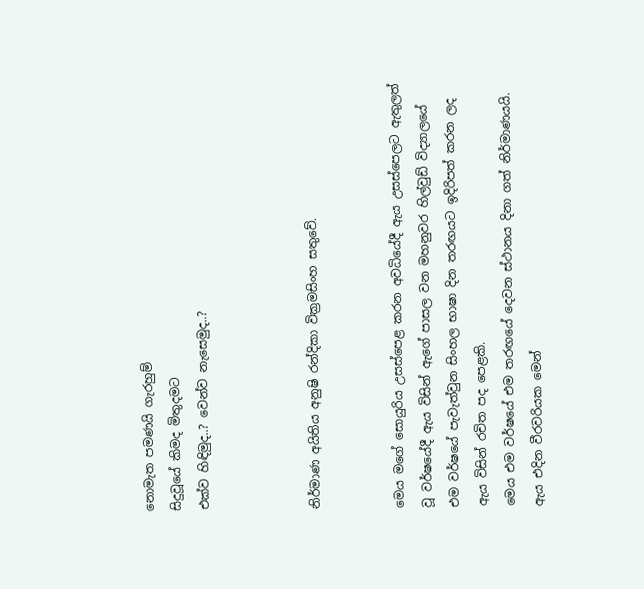නොමැත පමණයි ගැරහුම්
සිදුවූයේ කිමද මිතුදමට
එක්ව හිඳිමුද..? වෙන්ව නැසෙමුද..?



නිර්මාණ අයිතිය අනුෂි රන්දිකා වික්‍රමසිංහ සතුවේ.


මෙය මගේ සොයුරිය උසස්පෙළ කරන අවධියේදී ඇය උසස්පෙලට ඇතුලත් වූ වර්ෂයේදී ඇය විසින් ඇගේ පාසල වන මහනුවර හිල්වුඩ් විද්‍යාලයේ එම වර්ෂයේ පැවැත්වුන සිංහල භාෂා දින තරඟයට ඉදිරිපත් කරන ලද ඇය විසින් රචිත පද පෙළකි.
මෙය එම වර්ෂයේ එම තරඟයේ දෙවන ස්ථානය දිනා ගත් නිර්මාණයයි.
ඇය එදින වීරවරියක මෙන්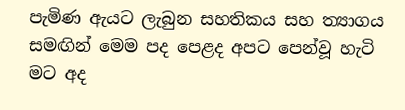පැමිණ ඇයට ලැබුන සහතිකය සහ ත්‍යාගය සමඟින් මෙම පද පෙළද අපට පෙන්වූ හැටි මට අද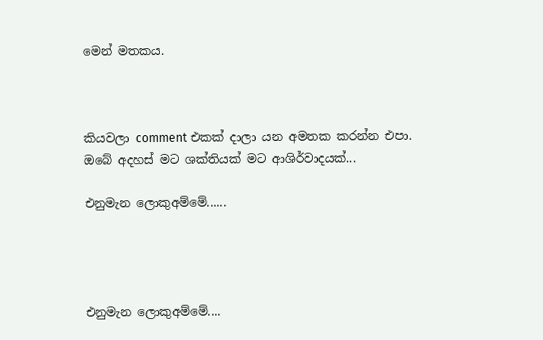මෙන් මතකය.



කියවලා comment එකක් දාලා යන අමතක කරන්න එපා.
ඔබේ අදහස් මට ශක්තියක් මට ආශිර්වාදයක්...

එනුමැන ලොකුඅම්මේ......




එනුමැන ලොකුඅම්මේ....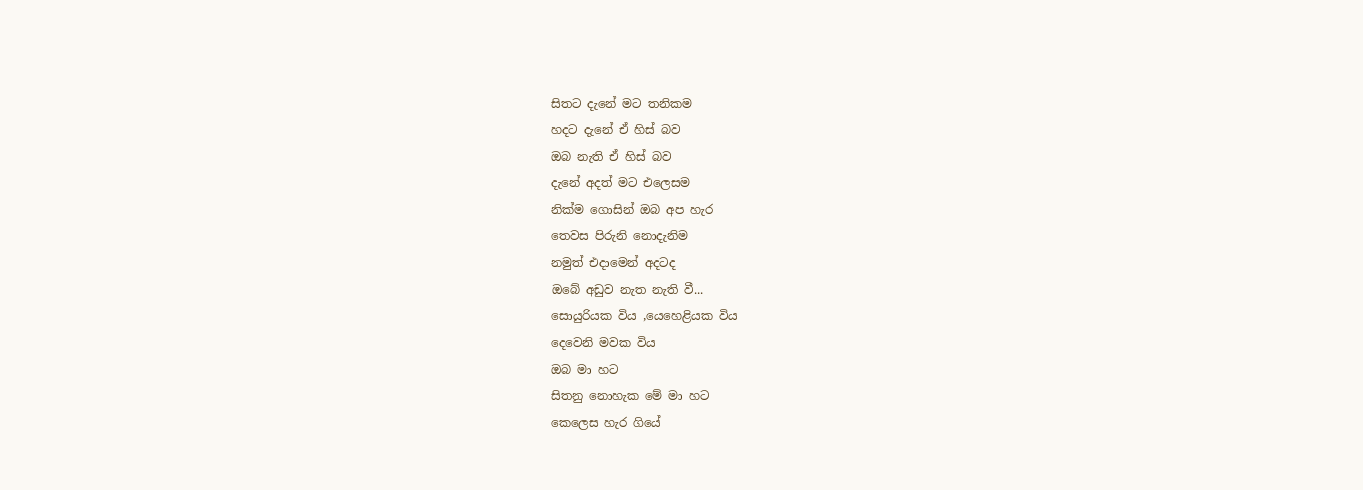සිතට දැනේ මට තනිකම
හදට දැනේ ඒ හිස් බව
ඔබ නැති ඒ හිස් බව
දැනේ අදත් මට එලෙසම
නික්ම ගොසින් ඔබ අප හැර
තෙවස පිරුනි නොදැනිම
නමුත් එදාමෙන් අදටද
ඔබේ අඩුව නැත නැති වී...
සොයුරියක විය ,යෙහෙළියක විය
දෙවෙනි මවක විය
ඔබ මා හට
සිතනු නොහැක මේ මා හට
කෙලෙස හැර ගියේ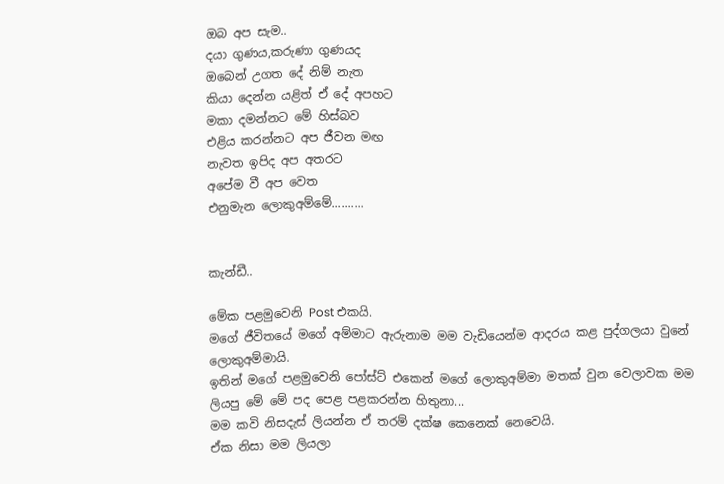ඔබ අප සැම..
දයා ගුණය,කරුණා ගුණයද
ඔබෙන් උගත දේ නිම් නැත
කියා දෙන්න යළිත් ඒ දේ අපහට
මකා දමන්නට මේ හිස්බව
එළිය කරන්නට අප ජීවන මඟ
නැවත ඉපිද අප අතරට
අපේම වී අප වෙත
එනුමැන ලොකුඅම්මේ..........


කැන්ඩී..

මේක පළමුවෙනි Post එකයි.
මගේ ජීවිතයේ මගේ අම්මාට ඇරුනාම මම වැඩියෙන්ම ආදරය කළ පුද්ගලයා වුනේ ලොකුඅම්මායි.
ඉතින් මගේ පළමුවෙනි පෝස්ට් එකෙන් මගේ ලොකුඅම්මා මතක් වුන වෙලාවක මම ලියපු මේ මේ පද පෙළ පළකරන්න හිතුනා...
මම කවි නිසදැස් ලියන්න ඒ තරම් දක්ෂ කෙනෙක් නෙවෙයි.
ඒක නිසා මම ලියලා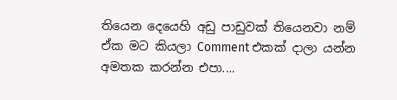තියෙන දෙයෙහි අඩු පාඩුවක් තියෙනවා නම් ඒක මට කියලා Comment එකක් දාලා යන්න අමතක කරන්න එපා....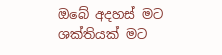ඔබේ අදහස් මට ශක්තියක් මට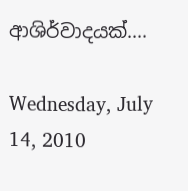ආශිර්වාදයක්....

Wednesday, July 14, 2010